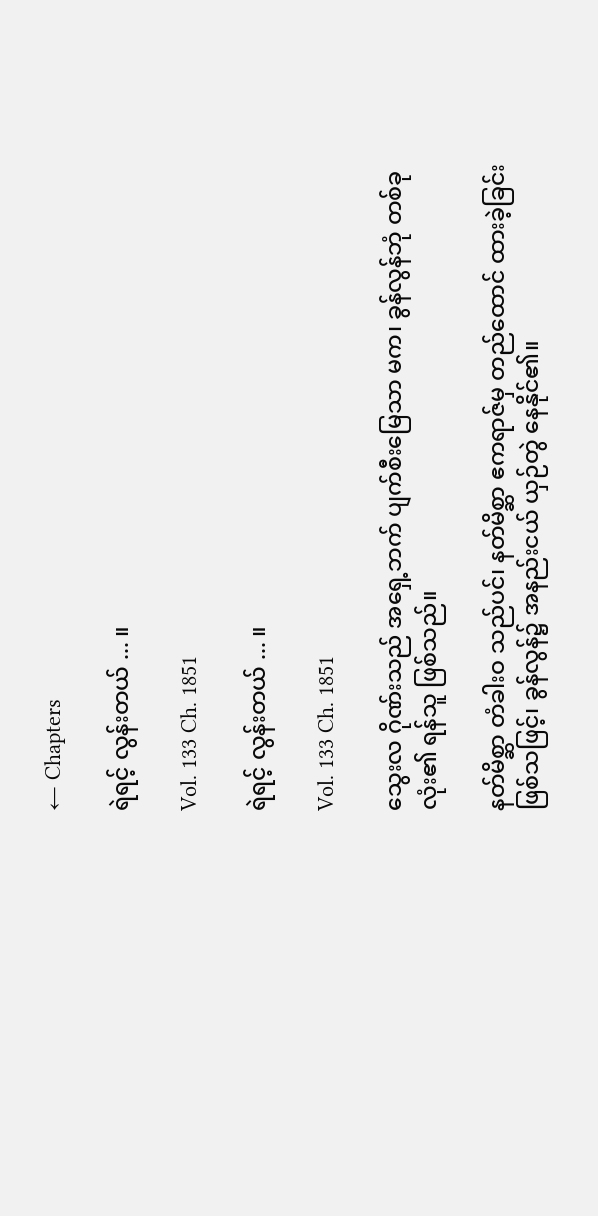← Chapters

ရဲရင့် လွန်းတယ် ... ။

Vol. 133 Ch. 1851

ရဲရင့် လွန်းတယ် ... ။

Vol. 133 Ch. 1851

သွေးလ ဂိုဏ်းသည် အရှေ့ဘက် ပျက်စီးမြေသာ မက၊ ခွန်လွန်ဘုံ တစ်ခု လုံး၏ ရန်သူ ဖြစ်သည်။

နတ်မိစ္ဆာ တံခါးဝ သည်ပင်၊ နတ်မိစ္ဆာ ဧကရာဇ်မှ တည်ထောင် ထားခဲ့ခြင်း ဖြစ်သဖြင့်၊ ခွန်လွန်၌ အနည်းငယ် ယှဉ်တွဲ နေနိုင်၏။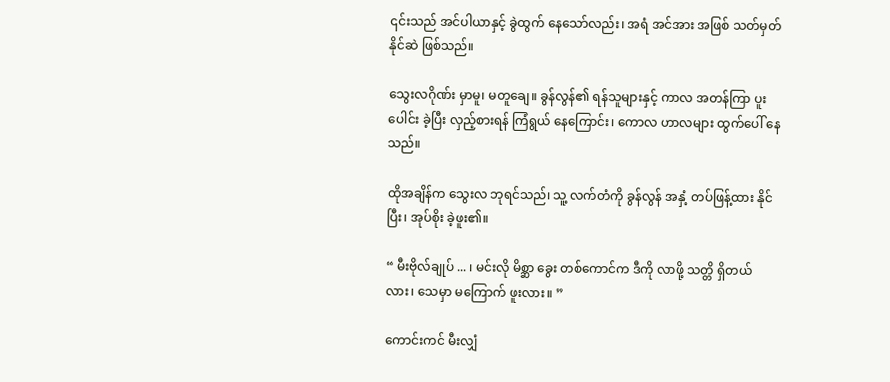၎င်းသည် အင်ပါယာနှင့် ခွဲထွက် နေသော်လည်း၊ အရံ အင်အား အဖြစ် သတ်မှတ် နိုင်ဆဲ ဖြစ်သည်။

သွေးလဂိုဏ်း မှာမူ၊ မတူချေ။ ခွန်လွန်၏ ရန်သူများနှင့် ကာလ အတန်ကြာ ပူးပေါင်း ခဲ့ပြီး လှည့်စားရန် ကြံရွယ် နေကြောင်း၊ ကောလ ဟာလများ ထွက်ပေါ် နေသည်။

ထိုအချိန်က သွေးလ ဘုရင်သည်၊ သူ့ လက်တံကို ခွန်လွန် အနှံ့ တပ်ဖြန့်ထား နိုင်ပြီး၊ အုပ်စိုး ခဲ့ဖူး၏။

“ မီးဗိုလ်ချုပ် ... ၊ မင်းလို မိစ္ဆာ ခွေး တစ်ကောင်က ဒီကို လာဖို့ သတ္တိ ရှိတယ် လား၊ သေမှာ မကြောက် ဖူးလား။ ”

ကောင်းကင် မီးလျှံ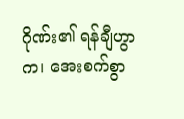ဂိုဏ်း၏ ရန်ချီဟွာက၊ အေးစက်စွာ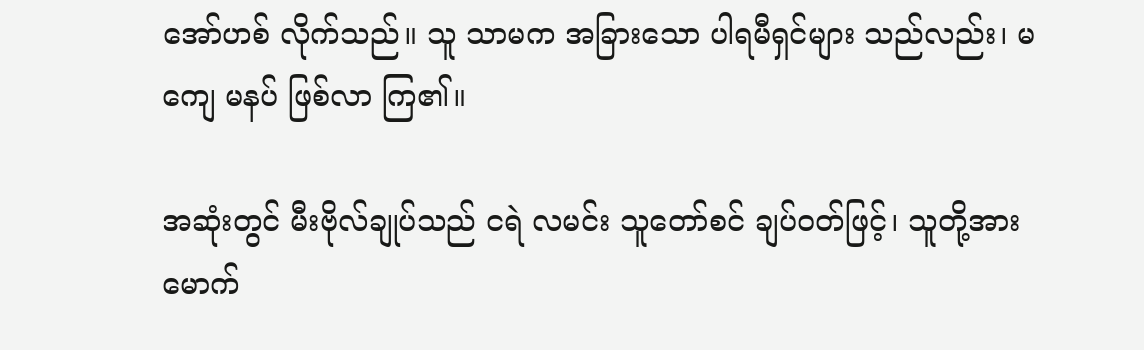အော်ဟစ် လိုက်သည်။ သူ သာမက အခြားသော ပါရမီရှင်များ သည်လည်း၊ မကျေ မနပ် ဖြစ်လာ ကြ၏။

အဆုံးတွင် မီးဗိုလ်ချုပ်သည် ငရဲ လမင်း သူတော်စင် ချပ်ဝတ်ဖြင့်၊ သူတို့အား မောက်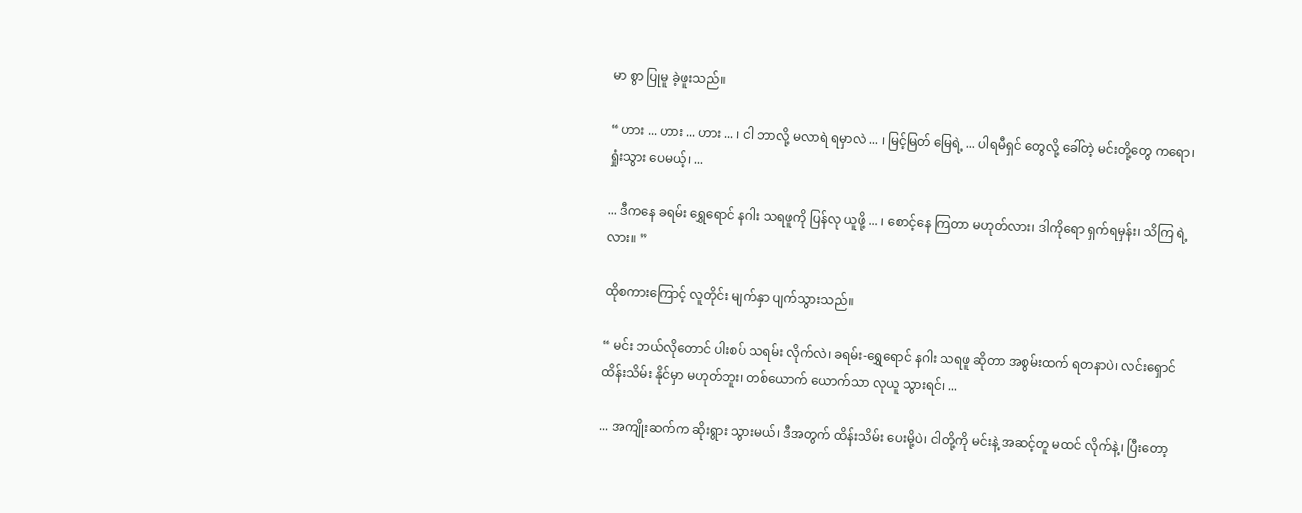မာ စွာ ပြုမူ ခဲ့ဖူးသည်။

“ ဟား ... ဟား ... ဟား ... ၊ ငါ ဘာလို့ မလာရဲ ရမှာလဲ ... ၊ မြင့်မြတ် မြေရဲ့ ... ပါရမီရှင် တွေလို့ ခေါ်တဲ့ မင်းတို့တွေ ကရော၊ ရှုံးသွား ပေမယ့်၊ ...

... ဒီကနေ ခရမ်း ရွှေရောင် နဂါး သရဖူကို ပြန်လု ယူဖို့ ... ၊ စောင့်နေ ကြတာ မဟုတ်လား၊ ဒါကိုရော ရှက်ရမှန်း၊ သိကြ ရဲ့လား။ ”

ထိုစကားကြောင့် လူတိုင်း မျက်နှာ ပျက်သွားသည်။

“ မင်း ဘယ်လိုတောင် ပါးစပ် သရမ်း လိုက်လဲ၊ ခရမ်း-ရွှေရောင် နဂါး သရဖူ ဆိုတာ အစွမ်းထက် ရတနာပဲ၊ လင်းရှောင် ထိန်းသိမ်း နိုင်မှာ မဟုတ်ဘူး၊ တစ်ယောက် ယောက်သာ လုယူ သွားရင်၊ ...

... အကျိုးဆက်က ဆိုးရွား သွားမယ်၊ ဒီအတွက် ထိန်းသိမ်း ပေးမို့ပဲ၊ ငါတို့ကို မင်းနဲ့ အဆင့်တူ မထင် လိုက်နဲ့၊ ပြီးတော့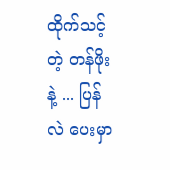ထိုက်သင့်တဲ့ တန်ဖိုးနဲ့ ... ပြန်လဲ ပေးမှာ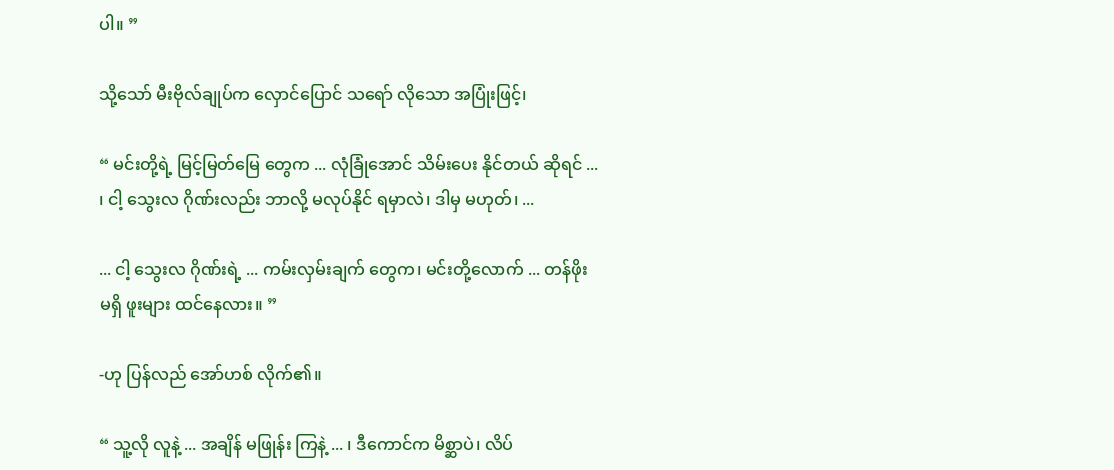ပါ။ ”

သို့သော် မီးဗိုလ်ချုပ်က လှောင်ပြောင် သရော် လိုသော အပြုံးဖြင့်၊

“ မင်းတို့ရဲ့ မြင့်မြတ်မြေ တွေက ... လုံခြုံအောင် သိမ်းပေး နိုင်တယ် ဆိုရင် ... ၊ ငါ့ သွေးလ ဂိုဏ်းလည်း ဘာလို့ မလုပ်နိုင် ရမှာလဲ၊ ဒါမှ မဟုတ်၊ ...

... ငါ့ သွေးလ ဂိုဏ်းရဲ့ ... ကမ်းလှမ်းချက် တွေက၊ မင်းတို့လောက် ... တန်ဖိုး မရှိ ဖူးများ ထင်နေလား။ ”

-ဟု ပြန်လည် အော်ဟစ် လိုက်၏။

“ သူ့လို လူနဲ့ ... အချိန် မဖြုန်း ကြနဲ့ ... ၊ ဒီကောင်က မိစ္ဆာပဲ၊ လိပ်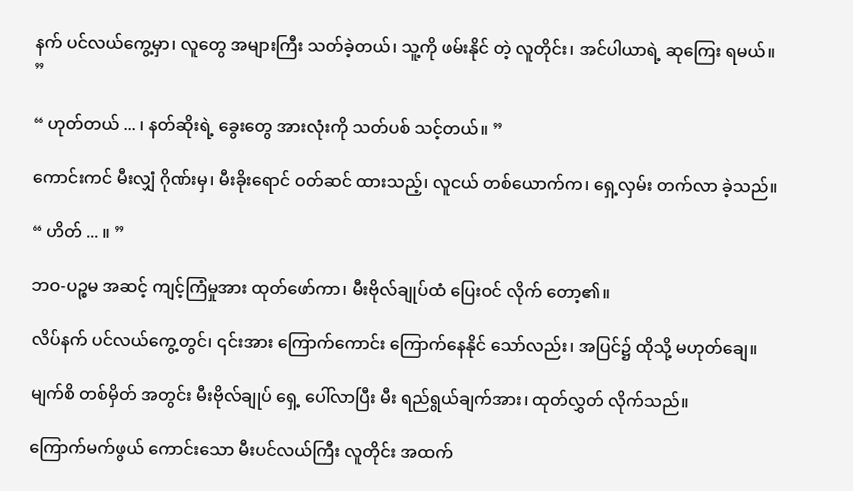နက် ပင်လယ်ကွေ့မှာ၊ လူတွေ အများကြီး သတ်ခဲ့တယ်၊ သူ့ကို ဖမ်းနိုင် တဲ့ လူတိုင်း၊ အင်ပါယာရဲ့ ဆုကြေး ရမယ်။ ”

“ ဟုတ်တယ် ... ၊ နတ်ဆိုးရဲ့ ခွေးတွေ အားလုံးကို သတ်ပစ် သင့်တယ်။ ”

ကောင်းကင် မီးလျှံ ဂိုဏ်းမှ၊ မီးခိုးရောင် ဝတ်ဆင် ထားသည့်၊ လူငယ် တစ်ယောက်က၊ ရှေ့လှမ်း တက်လာ ခဲ့သည်။

“ ဟိတ် ... ။ ”

ဘဝ-ပဉ္စမ အဆင့် ကျင့်ကြံမှုအား ထုတ်ဖော်ကာ၊ မီးဗိုလ်ချုပ်ထံ ပြေးဝင် လိုက် တော့၏။

လိပ်နက် ပင်လယ်ကွေ့တွင်၊ ၎င်းအား ကြောက်ကောင်း ကြောက်နေနိုင် သော်လည်း၊ အပြင်၌ ထိုသို့ မဟုတ်ချေ။

မျက်စိ တစ်မှိတ် အတွင်း မီးဗိုလ်ချုပ် ရှေ့ ပေါ်လာပြီး မီး ရည်ရွယ်ချက်အား၊ ထုတ်လွှတ် လိုက်သည်။

ကြောက်မက်ဖွယ် ကောင်းသော မီးပင်လယ်ကြီး လူတိုင်း အထက်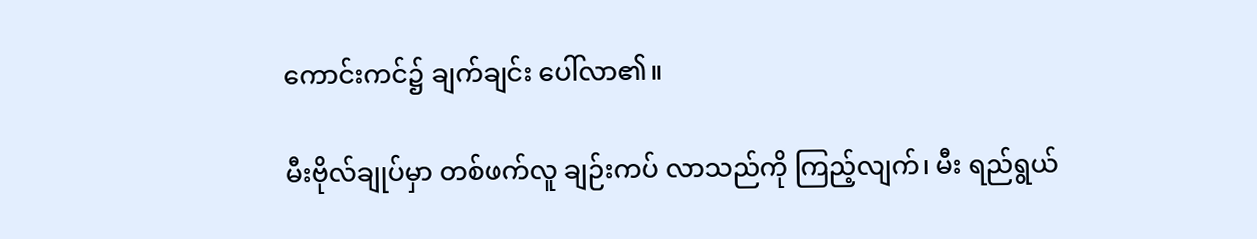ကောင်းကင်၌ ချက်ချင်း ပေါ်လာ၏။

မီးဗိုလ်ချုပ်မှာ တစ်ဖက်လူ ချဉ်းကပ် လာသည်ကို ကြည့်လျက်၊ မီး ရည်ရွယ်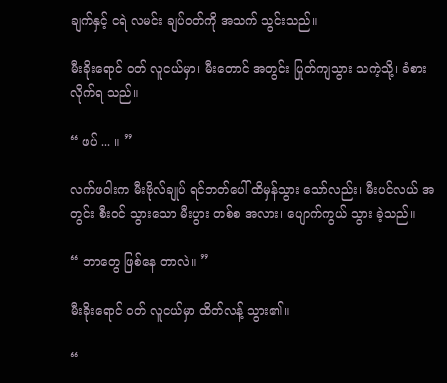ချက်နှင့် ငရဲ လမင်း ချပ်ဝတ်ကို အသက် သွင်းသည်။

မီးခိုးရောင် ဝတ် လူငယ်မှာ၊ မီးတောင် အတွင်း ပြုတ်ကျသွား သကဲ့သို့၊ ခံစား လိုက်ရ သည်။

“ ဖပ် ... ။ ”

လက်ဖဝါးက မီးဗိုလ်ချုပ် ရင်ဘတ်ပေါ် ထိမှန်သွား သော်လည်း၊ မီးပင်လယ် အတွင်း စီးဝင် သွားသော မီးပွား တစ်စ အလား၊ ပျောက်ကွယ် သွား ခဲ့သည်။

“ ဘာတွေ ဖြစ်နေ တာလဲ။ ”

မီးခိုးရောင် ဝတ် လူငယ်မှာ ထိတ်လန့် သွား၏။

“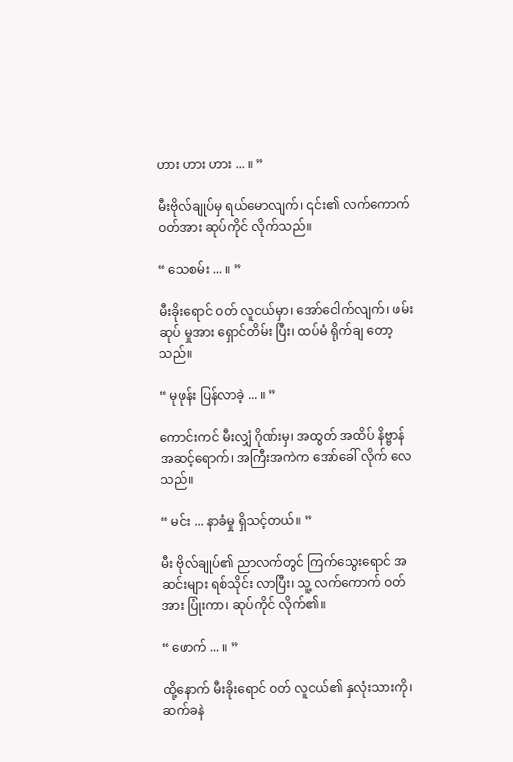ဟား ဟား ဟား ... ။ ”

မီးဗိုလ်ချုပ်မှ ရယ်မောလျက်၊ ၎င်း၏ လက်ကောက် ဝတ်အား ဆုပ်ကိုင် လိုက်သည်။

“ သေစမ်း ... ။ ”

မီးခိုးရောင် ဝတ် လူငယ်မှာ၊ အော်ငေါက်လျက်၊ ဖမ်းဆုပ် မှုအား ရှောင်တိမ်း ပြီး၊ ထပ်မံ ရိုက်ချ တော့သည်။

“ မုဖုန်း ပြန်လာခဲ့ ... ။ ”

ကောင်းကင် မီးလျှံ ဂိုဏ်းမှ၊ အထွတ် အထိပ် နိဗ္ဗာန် အဆင့်ရောက်၊ အကြီးအကဲက အော်ခေါ် လိုက် လေသည်။

“ မင်း ... နာခံမှု ရှိသင့်တယ်။ ”

မီး ဗိုလ်ချုပ်၏ ညာလက်တွင် ကြက်သွေးရောင် အဆင်းများ ရစ်သိုင်း လာပြီး၊ သူ့ လက်ကောက် ဝတ်အား ပြုံးကာ၊ ဆုပ်ကိုင် လိုက်၏။

“ ဖောက် ... ။ ”

ထို့နောက် မီးခိုးရောင် ဝတ် လူငယ်၏ နှလုံးသားကို၊ ဆက်ခနဲ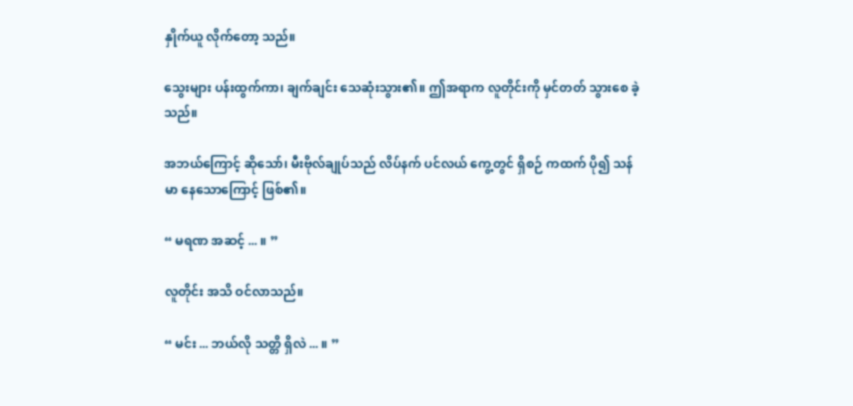နှိုက်ယူ လိုက်တော့ သည်။

သွေးများ ပန်းထွက်ကာ၊ ချက်ချင်း သေဆုံးသွား၏။ ဤအရာက လူတိုင်းကို မှင်တတ် သွားစေ ခဲ့သည်။

အဘယ်ကြောင့် ဆိုသော်၊ မီးဗိုလ်ချုပ်သည် လိပ်နက် ပင်လယ် ကွေ့တွင် ရှိစဉ် ကထက် ပို၍ သန်မာ နေသောကြောင့် ဖြစ်၏။

“ မရဏ အဆင့် ... ။ ”

လူတိုင်း အသိ ဝင်လာသည်။

“ မင်း ... ဘယ်လို သတ္တိ ရှိလဲ ... ။ ”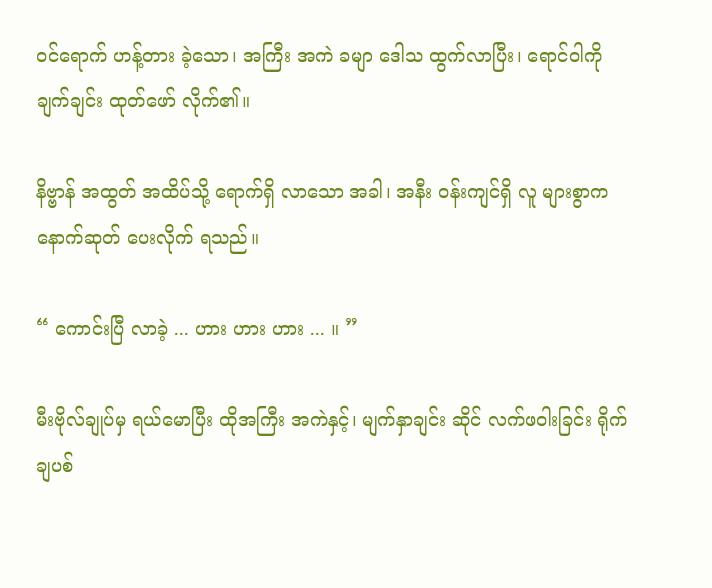ဝင်ရောက် ဟန့်တား ခဲ့သော၊ အကြီး အကဲ ခမျာ ဒေါသ ထွက်လာပြီး၊ ရောင်ဝါကို ချက်ချင်း ထုတ်ဖော် လိုက်၏။

နိဗ္ဗာန် အထွတ် အထိပ်သို့ ရောက်ရှိ လာသော အခါ၊ အနီး ဝန်းကျင်ရှိ လူ များစွာက နောက်ဆုတ် ပေးလိုက် ရသည်။

“ ကောင်းပြီ လာခဲ့ ... ဟား ဟား ဟား ... ။ ”

မီးဗိုလ်ချုပ်မှ ရယ်မောပြီး ထိုအကြီး အကဲနှင့်၊ မျက်နှာချင်း ဆိုင် လက်ဖဝါးခြင်း ရိုက်ချပစ်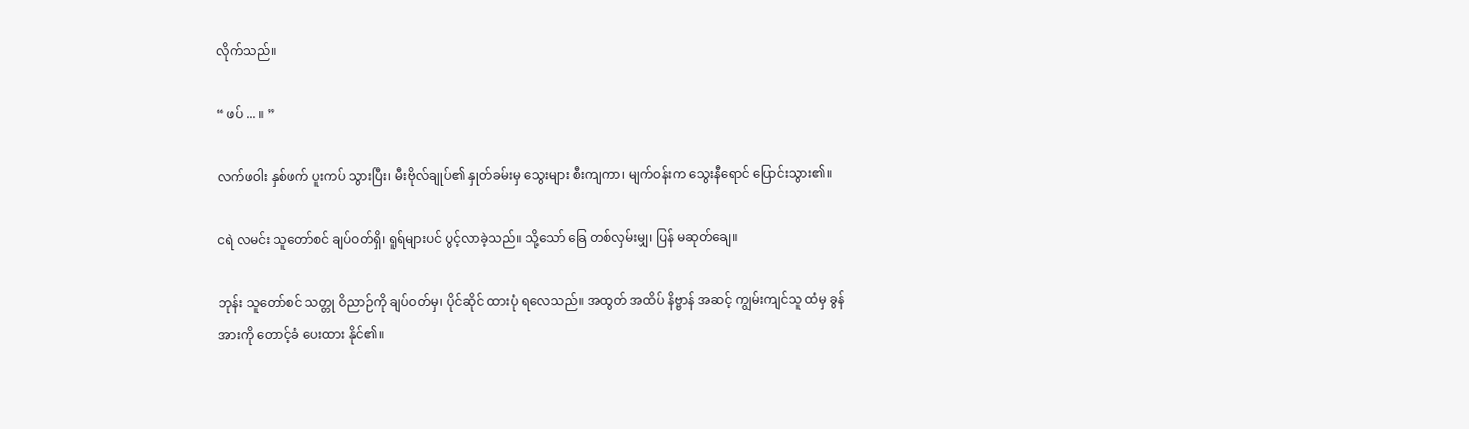လိုက်သည်။

“ ဖပ် ... ။ ”

လက်ဖဝါး နှစ်ဖက် ပူးကပ် သွားပြီး၊ မီးဗိုလ်ချုပ်၏ နှုတ်ခမ်းမှ သွေးများ စီးကျကာ၊ မျက်ဝန်းက သွေးနီရောင် ပြောင်းသွား၏။

ငရဲ လမင်း သူတော်စင် ချပ်ဝတ်ရှိ၊ ရူရ်များပင် ပွင့်လာခဲ့သည်။ သို့သော် ခြေ တစ်လှမ်းမျှ၊ ပြန် မဆုတ်ချေ။

ဘုန်း သူတော်စင် သတ္တု ဝိညာဉ်ကို ချပ်ဝတ်မှ၊ ပိုင်ဆိုင် ထားပုံ ရလေသည်။ အထွတ် အထိပ် နိဗ္ဗာန် အဆင့် ကျွမ်းကျင်သူ ထံမှ ခွန်အားကို တောင့်ခံ ပေးထား နိုင်၏။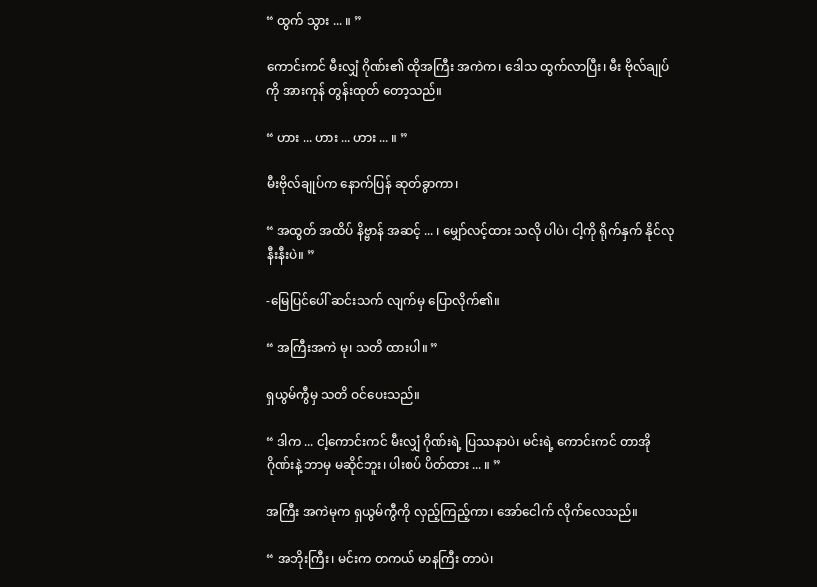“ ထွက် သွား ... ။ ”

ကောင်းကင် မီးလျှံ ဂိုဏ်း၏ ထိုအကြီး အကဲက၊ ဒေါသ ထွက်လာပြီး၊ မီး ဗိုလ်ချုပ်ကို အားကုန် တွန်းထုတ် တော့သည်။

“ ဟား ... ဟား ... ဟား ... ။ ”

မီးဗိုလ်ချုပ်က နောက်ပြန် ဆုတ်ခွာကာ၊

“ အထွတ် အထိပ် နိဗ္ဗာန် အဆင့် ... ၊ မျှော်လင့်ထား သလို ပါပဲ၊ ငါ့ကို ရိုက်နှက် နိုင်လု နီးနီးပဲ။ ”

-မြေပြင်ပေါ် ဆင်းသက် လျက်မှ ပြောလိုက်၏။

“ အကြီးအကဲ မု၊ သတိ ထားပါ။ ”

ရှယွမ်ကွီမှ သတိ ဝင်ပေးသည်။

“ ဒါက ... ငါ့ကောင်းကင် မီးလျှံ ဂိုဏ်းရဲ့ ပြဿနာပဲ၊ မင်းရဲ့ ကောင်းကင် တာအို ဂိုဏ်းနဲ့ ဘာမှ မဆိုင်ဘူး၊ ပါးစပ် ပိတ်ထား ... ။ ”

အကြီး အကဲမုက ရှယွမ်ကွီကို လှည့်ကြည့်ကာ၊ အော်ငေါက် လိုက်လေသည်။

“ အဘိုးကြီး၊ မင်းက တကယ် မာနကြီး တာပဲ၊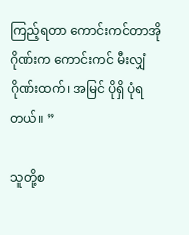ကြည့်ရတာ ကောင်းကင်တာအို ဂိုဏ်းက ကောင်းကင် မီးလျှံ ဂိုဏ်းထက်၊ အမြင် ပိုရှိ ပုံရတယ်။ ”

သူတို့စ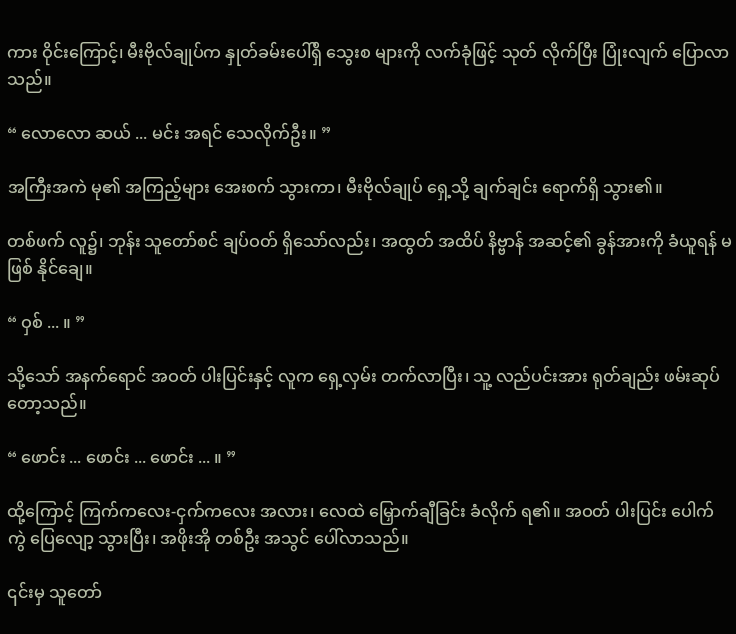ကား ဝိုင်းကြောင့်၊ မီးဗိုလ်ချုပ်က နှုတ်ခမ်းပေါ်ရှိ သွေးစ များကို လက်ခုံဖြင့် သုတ် လိုက်ပြီး ပြုံးလျက် ပြောလာသည်။

“ လောလော ဆယ် ... မင်း အရင် သေလိုက်ဦး။ ”

အကြီးအကဲ မု၏ အကြည့်များ အေးစက် သွားကာ၊ မီးဗိုလ်ချုပ် ရှေ့သို့ ချက်ချင်း ရောက်ရှိ သွား၏။

တစ်ဖက် လူ၌၊ ဘုန်း သူတော်စင် ချပ်ဝတ် ရှိသော်လည်း၊ အထွတ် အထိပ် နိဗ္ဗာန် အဆင့်၏ ခွန်အားကို ခံယူရန် မဖြစ် နိုင်ချေ။

“ ဝှစ် ... ။ ”

သို့သော် အနက်ရောင် အဝတ် ပါးပြင်းနှင့် လူက ရှေ့လှမ်း တက်လာပြီး၊ သူ့ လည်ပင်းအား ရုတ်ချည်း ဖမ်းဆုပ် တော့သည်။

“ ဖောင်း ... ဖောင်း ... ဖောင်း ... ။ ”

ထို့ကြောင့် ကြက်ကလေး-ငှက်ကလေး အလား၊ လေထဲ မြှောက်ချီခြင်း ခံလိုက် ရ၏။ အဝတ် ပါးပြင်း ပေါက်ကွဲ ပြေလျော့ သွားပြီး၊ အဖိုးအို တစ်ဦး အသွင် ပေါ်လာသည်။

၎င်းမှ သူတော်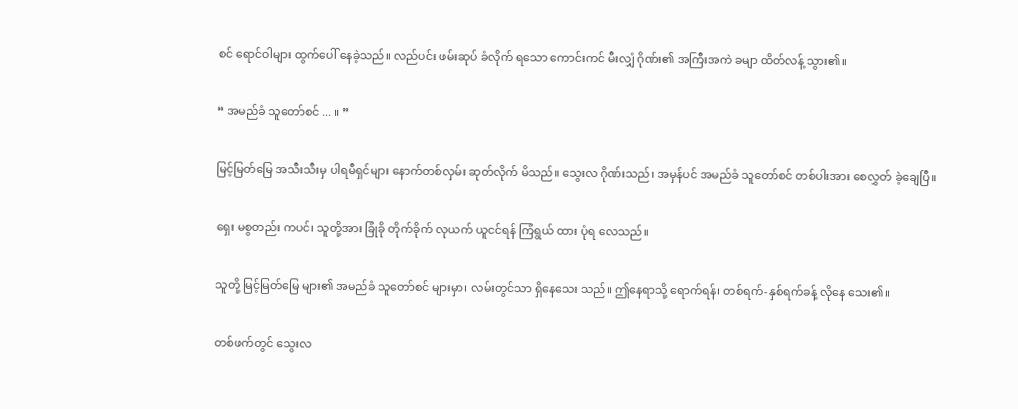စင် ရောင်ဝါများ ထွက်ပေါ် နေခဲ့သည်။ လည်ပင်း ဖမ်းဆုပ် ခံလိုက် ရသော ကောင်းကင် မီးလျှံ ဂိုဏ်း၏ အကြီးအကဲ ခမျာ ထိတ်လန့် သွား၏။

“ အမည်ခံ သူတော်စင် ... ။ ”

မြင့်မြတ်မြေ အသီးသီးမှ ပါရမီရှင်များ နောက်တစ်လှမ်း ဆုတ်လိုက် မိသည်။ သွေးလ ဂိုဏ်းသည်၊ အမှန်ပင် အမည်ခံ သူတော်စင် တစ်ပါးအား စေလွှတ် ခဲ့ချေပြီ။

ရှေး မစွတည်း ကပင်၊ သူတို့အား ခြုံခို တိုက်ခိုက် လုယက် ယူငင်ရန် ကြံရွယ် ထား ပုံရ လေသည်။

သူတို့ မြင့်မြတ်မြေ များ၏ အမည်ခံ သူတော်စင် များမှာ၊ လမ်းတွင်သာ ရှိနေသေး သည်။ ဤနေရာသို့ ရောက်ရန်၊ တစ်ရက်-နှစ်ရက်ခန့် လိုနေ သေး၏။

တစ်ဖက်တွင် သွေးလ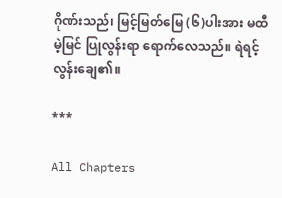ဂိုဏ်းသည်၊ မြင့်မြတ်မြေ (၆)ပါးအား မထီမဲ့မြင် ပြုလွန်းရာ ရောက်လေသည်။ ရဲရင့် လွန်းချေ၏။

***

All Chapters